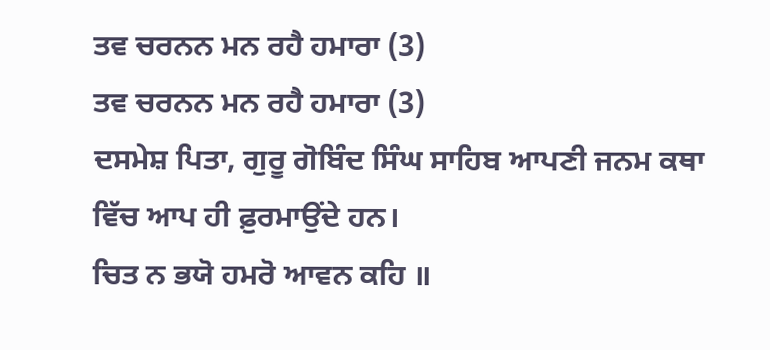ਤਵ ਚਰਨਨ ਮਨ ਰਹੈ ਹਮਾਰਾ (3)
ਤਵ ਚਰਨਨ ਮਨ ਰਹੈ ਹਮਾਰਾ (3)
ਦਸਮੇਸ਼ ਪਿਤਾ, ਗੁਰੂ ਗੋਬਿੰਦ ਸਿੰਘ ਸਾਹਿਬ ਆਪਣੀ ਜਨਮ ਕਥਾ ਵਿੱਚ ਆਪ ਹੀ ਫ਼ੁਰਮਾਉਂਦੇ ਹਨ।
ਚਿਤ ਨ ਭਯੋ ਹਮਰੋ ਆਵਨ ਕਹਿ ॥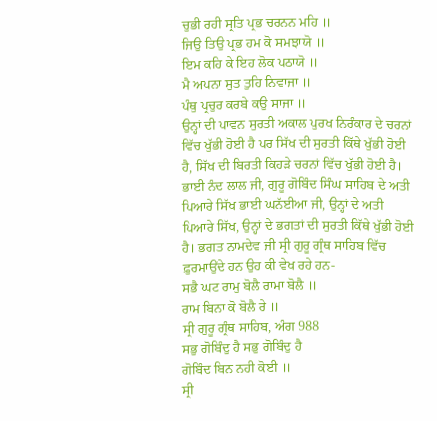ਚੁਭੀ ਰਹੀ ਸ੍ਰਤਿ ਪ੍ਰਭ ਚਰਨਨ ਮਹਿ ॥
ਜਿਉ ਤਿਉ ਪ੍ਰਭ ਹਮ ਕੋ ਸਮਝਾਯੋ ॥
ਇਮ ਕਹਿ ਕੇ ਇਹ ਲੋਕ ਪਠਾਯੋ ॥
ਮੈ ਅਪਨਾ ਸੁਤ ਤੁਹਿ ਨਿਵਾਜਾ ॥
ਪੰਥੁ ਪ੍ਰਚੁਰ ਕਰਬੇ ਕਉ ਸਾਜਾ ॥
ਉਨ੍ਹਾਂ ਦੀ ਪਾਵਨ ਸੁਰਤੀ ਅਕਾਲ ਪੁਰਖ ਨਿਰੰਕਾਰ ਦੇ ਚਰਨਾਂ ਵਿੱਚ ਖੁੱਭੀ ਹੋਈ ਹੈ ਪਰ ਸਿੱਖ ਦੀ ਸੁਰਤੀ ਕਿੱਥੇ ਖੁੱਭੀ ਹੋਈ ਹੈ, ਸਿੱਖ ਦੀ ਬਿਰਤੀ ਕਿਹੜੇ ਚਰਨਾਂ ਵਿੱਚ ਖੁੱਭੀ ਹੋਈ ਹੈ। ਭਾਈ ਨੰਦ ਲਾਲ ਜੀ, ਗੁਰੂ ਗੋਬਿੰਦ ਸਿੰਘ ਸਾਹਿਬ ਦੇ ਅਤੀ ਪਿਆਰੇ ਸਿੱਖ ਭਾਈ ਘਨੱਈਆ ਜੀ, ਉਨ੍ਹਾਂ ਦੇ ਅਤੀ ਪਿਆਰੇ ਸਿੱਖ, ਉਨ੍ਹਾਂ ਦੇ ਭਗਤਾਂ ਦੀ ਸੁਰਤੀ ਕਿੱਥੇ ਖੁੱਭੀ ਹੋਈ ਹੈ। ਭਗਤ ਨਾਮਦੇਵ ਜੀ ਸ੍ਰੀ ਗੁਰੂ ਗ੍ਰੰਥ ਸਾਹਿਬ ਵਿੱਚ ਫ਼ੁਰਮਾਉਂਦੇ ਹਨ ਉਹ ਕੀ ਵੇਖ ਰਹੇ ਹਨ-
ਸਭੈ ਘਟ ਰਾਮੁ ਬੋਲੈ ਰਾਮਾ ਬੋਲੈ ॥
ਰਾਮ ਬਿਨਾ ਕੋ ਬੋਲੈ ਰੇ ॥
ਸ੍ਰੀ ਗੁਰੂ ਗ੍ਰੰਥ ਸਾਹਿਬ, ਅੰਗ 988
ਸਭੁ ਗੋਬਿੰਦੁ ਹੈ ਸਭੁ ਗੋਬਿੰਦੁ ਹੈ
ਗੋਬਿੰਦ ਬਿਨ ਨਹੀ ਕੋਈ ॥
ਸ੍ਰੀ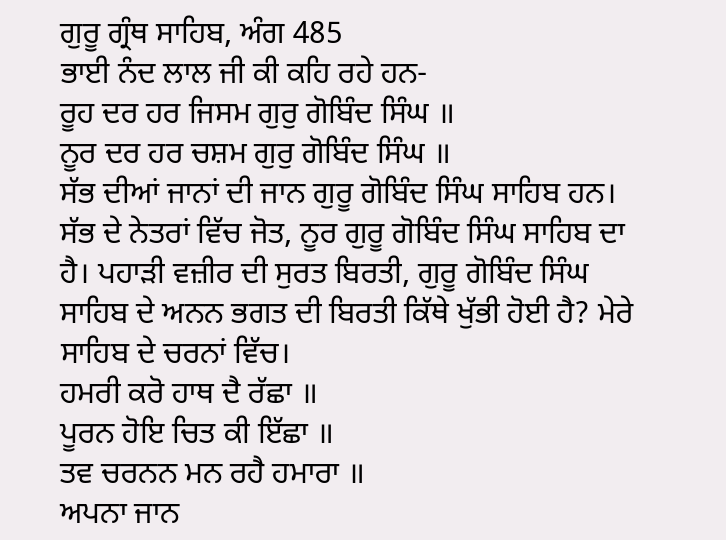ਗੁਰੂ ਗ੍ਰੰਥ ਸਾਹਿਬ, ਅੰਗ 485
ਭਾਈ ਨੰਦ ਲਾਲ ਜੀ ਕੀ ਕਹਿ ਰਹੇ ਹਨ-
ਰੂਹ ਦਰ ਹਰ ਜਿਸਮ ਗੁਰੁ ਗੋਬਿੰਦ ਸਿੰਘ ॥
ਨੂਰ ਦਰ ਹਰ ਚਸ਼ਮ ਗੁਰੁ ਗੋਬਿੰਦ ਸਿੰਘ ॥
ਸੱਭ ਦੀਆਂ ਜਾਨਾਂ ਦੀ ਜਾਨ ਗੁਰੂ ਗੋਬਿੰਦ ਸਿੰਘ ਸਾਹਿਬ ਹਨ। ਸੱਭ ਦੇ ਨੇਤਰਾਂ ਵਿੱਚ ਜੋਤ, ਨੂਰ ਗੁਰੂ ਗੋਬਿੰਦ ਸਿੰਘ ਸਾਹਿਬ ਦਾ ਹੈ। ਪਹਾੜੀ ਵਜ਼ੀਰ ਦੀ ਸੁਰਤ ਬਿਰਤੀ, ਗੁਰੂ ਗੋਬਿੰਦ ਸਿੰਘ ਸਾਹਿਬ ਦੇ ਅਨਨ ਭਗਤ ਦੀ ਬਿਰਤੀ ਕਿੱਥੇ ਖੁੱਭੀ ਹੋਈ ਹੈ? ਮੇਰੇ ਸਾਹਿਬ ਦੇ ਚਰਨਾਂ ਵਿੱਚ।
ਹਮਰੀ ਕਰੋ ਹਾਥ ਦੈ ਰੱਛਾ ॥
ਪੂਰਨ ਹੋਇ ਚਿਤ ਕੀ ਇੱਛਾ ॥
ਤਵ ਚਰਨਨ ਮਨ ਰਹੈ ਹਮਾਰਾ ॥
ਅਪਨਾ ਜਾਨ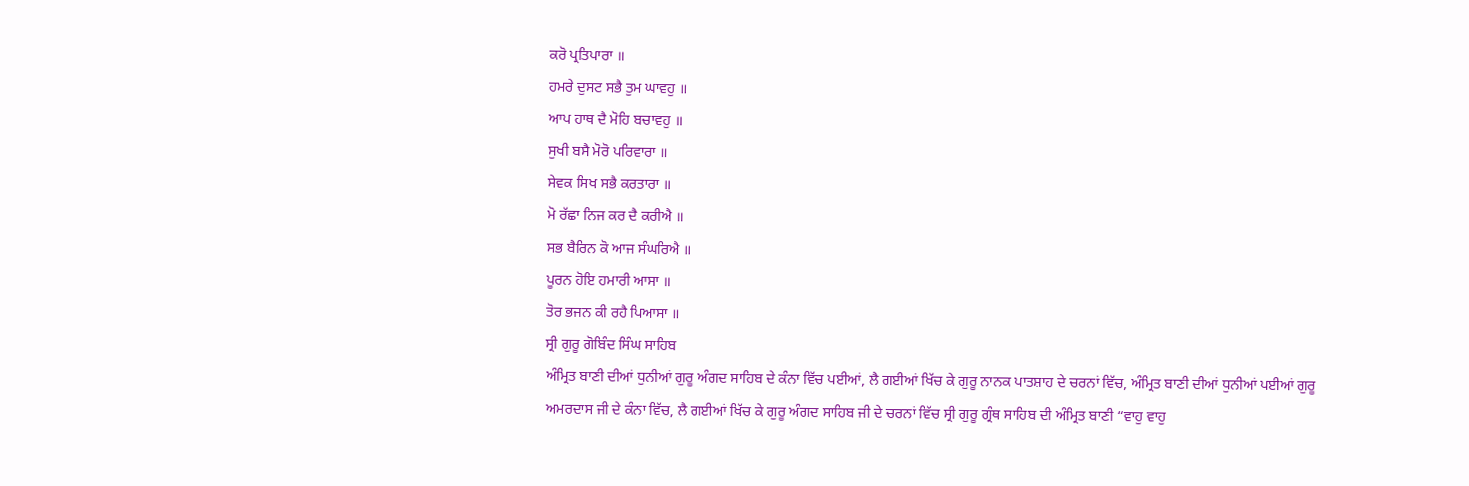ਕਰੋ ਪ੍ਰਤਿਪਾਰਾ ॥
ਹਮਰੇ ਦੁਸਟ ਸਭੈ ਤੁਮ ਘਾਵਹੁ ॥
ਆਪ ਹਾਥ ਦੈ ਮੋਹਿ ਬਚਾਵਹੁ ॥
ਸੁਖੀ ਬਸੈ ਮੋਰੋ ਪਰਿਵਾਰਾ ॥
ਸੇਵਕ ਸਿਖ ਸਭੈ ਕਰਤਾਰਾ ॥
ਮੋ ਰੱਛਾ ਨਿਜ ਕਰ ਦੈ ਕਰੀਐ ॥
ਸਭ ਬੈਰਿਨ ਕੋ ਆਜ ਸੰਘਰਿਐ ॥
ਪੂਰਨ ਹੋਇ ਹਮਾਰੀ ਆਸਾ ॥
ਤੋਰ ਭਜਨ ਕੀ ਰਹੈ ਪਿਆਸਾ ॥
ਸ੍ਰੀ ਗੁਰੂ ਗੋਬਿੰਦ ਸਿੰਘ ਸਾਹਿਬ
ਅੰਮ੍ਰਿਤ ਬਾਣੀ ਦੀਆਂ ਧੁਨੀਆਂ ਗੁਰੂ ਅੰਗਦ ਸਾਹਿਬ ਦੇ ਕੰਨਾ ਵਿੱਚ ਪਈਆਂ, ਲੈ ਗਈਆਂ ਖਿੱਚ ਕੇ ਗੁਰੂ ਨਾਨਕ ਪਾਤਸ਼ਾਹ ਦੇ ਚਰਨਾਂ ਵਿੱਚ, ਅੰਮ੍ਰਿਤ ਬਾਣੀ ਦੀਆਂ ਧੁਨੀਆਂ ਪਈਆਂ ਗੁਰੂ ਅਮਰਦਾਸ ਜੀ ਦੇ ਕੰਨਾ ਵਿੱਚ, ਲੈ ਗਈਆਂ ਖਿੱਚ ਕੇ ਗੁਰੂ ਅੰਗਦ ਸਾਹਿਬ ਜੀ ਦੇ ਚਰਨਾਂ ਵਿੱਚ ਸ੍ਰੀ ਗੁਰੂ ਗ੍ਰੰਥ ਸਾਹਿਬ ਦੀ ਅੰਮ੍ਰਿਤ ਬਾਣੀ “ਵਾਹੁ ਵਾਹੁ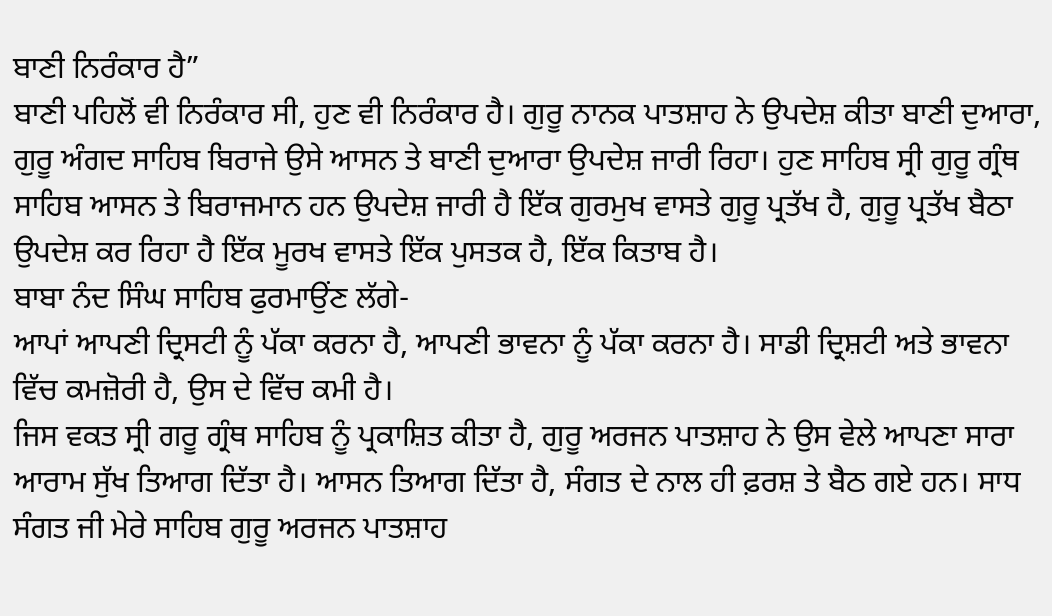ਬਾਣੀ ਨਿਰੰਕਾਰ ਹੈ”
ਬਾਣੀ ਪਹਿਲੋਂ ਵੀ ਨਿਰੰਕਾਰ ਸੀ, ਹੁਣ ਵੀ ਨਿਰੰਕਾਰ ਹੈ। ਗੁਰੂ ਨਾਨਕ ਪਾਤਸ਼ਾਹ ਨੇ ਉਪਦੇਸ਼ ਕੀਤਾ ਬਾਣੀ ਦੁਆਰਾ, ਗੁਰੂ ਅੰਗਦ ਸਾਹਿਬ ਬਿਰਾਜੇ ਉਸੇ ਆਸਨ ਤੇ ਬਾਣੀ ਦੁਆਰਾ ਉਪਦੇਸ਼ ਜਾਰੀ ਰਿਹਾ। ਹੁਣ ਸਾਹਿਬ ਸ੍ਰੀ ਗੁਰੂ ਗ੍ਰੰਥ ਸਾਹਿਬ ਆਸਨ ਤੇ ਬਿਰਾਜਮਾਨ ਹਨ ਉਪਦੇਸ਼ ਜਾਰੀ ਹੈ ਇੱਕ ਗੁਰਮੁਖ ਵਾਸਤੇ ਗੁਰੂ ਪ੍ਰਤੱਖ ਹੈ, ਗੁਰੂ ਪ੍ਰਤੱਖ ਬੈਠਾ ਉਪਦੇਸ਼ ਕਰ ਰਿਹਾ ਹੈ ਇੱਕ ਮੂਰਖ ਵਾਸਤੇ ਇੱਕ ਪੁਸਤਕ ਹੈ, ਇੱਕ ਕਿਤਾਬ ਹੈ।
ਬਾਬਾ ਨੰਦ ਸਿੰਘ ਸਾਹਿਬ ਫੁਰਮਾਉਂਣ ਲੱਗੇ-
ਆਪਾਂ ਆਪਣੀ ਦ੍ਰਿਸਟੀ ਨੂੰ ਪੱਕਾ ਕਰਨਾ ਹੈ, ਆਪਣੀ ਭਾਵਨਾ ਨੂੰ ਪੱਕਾ ਕਰਨਾ ਹੈ। ਸਾਡੀ ਦ੍ਰਿਸ਼ਟੀ ਅਤੇ ਭਾਵਨਾ ਵਿੱਚ ਕਮਜ਼ੋਰੀ ਹੈ, ਉਸ ਦੇ ਵਿੱਚ ਕਮੀ ਹੈ।
ਜਿਸ ਵਕਤ ਸ੍ਰੀ ਗਰੂ ਗ੍ਰੰਥ ਸਾਹਿਬ ਨੂੰ ਪ੍ਰਕਾਸ਼ਿਤ ਕੀਤਾ ਹੈ, ਗੁਰੂ ਅਰਜਨ ਪਾਤਸ਼ਾਹ ਨੇ ਉਸ ਵੇਲੇ ਆਪਣਾ ਸਾਰਾ ਆਰਾਮ ਸੁੱਖ ਤਿਆਗ ਦਿੱਤਾ ਹੈ। ਆਸਨ ਤਿਆਗ ਦਿੱਤਾ ਹੈ, ਸੰਗਤ ਦੇ ਨਾਲ ਹੀ ਫ਼ਰਸ਼ ਤੇ ਬੈਠ ਗਏ ਹਨ। ਸਾਧ ਸੰਗਤ ਜੀ ਮੇਰੇ ਸਾਹਿਬ ਗੁਰੂ ਅਰਜਨ ਪਾਤਸ਼ਾਹ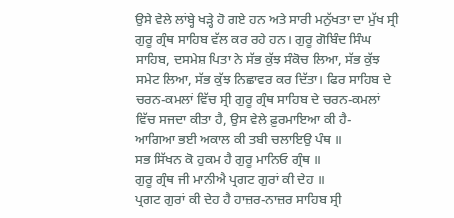ਉਸੇ ਵੇਲੇ ਲਾਂਬ੍ਹੇ ਖੜ੍ਹੇ ਹੋ ਗਏ ਹਨ ਅਤੇ ਸਾਰੀ ਮਨੁੱਖਤਾ ਦਾ ਮੁੱਖ ਸ੍ਰੀ ਗੁਰੂ ਗ੍ਰੰਥ ਸਾਹਿਬ ਵੱਲ ਕਰ ਰਹੇ ਹਨ। ਗੁਰੂ ਗੋਬਿੰਦ ਸਿੰਘ ਸਾਹਿਬ, ਦਸਮੇਸ਼ ਪਿਤਾ ਨੇ ਸੱਭ ਕੁੱਝ ਸੰਕੋਚ ਲਿਆ, ਸੱਭ ਕੁੱਝ ਸਮੇਟ ਲਿਆ, ਸੱਭ ਕੁੱਝ ਨਿਛਾਵਰ ਕਰ ਦਿੱਤਾ। ਫਿਰ ਸਾਹਿਬ ਦੇ ਚਰਨ-ਕਮਲਾਂ ਵਿੱਚ ਸ੍ਰੀ ਗੁਰੂ ਗ੍ਰੰਥ ਸਾਹਿਬ ਦੇ ਚਰਨ-ਕਮਲਾਂ ਵਿੱਚ ਸਜਦਾ ਕੀਤਾ ਹੈ, ਉਸ ਵੇਲੇ ਫ਼ੁਰਮਾਇਆ ਕੀ ਹੈ-
ਆਗਿਆ ਭਈ ਅਕਾਲ ਕੀ ਤਬੀ ਚਲਾਇਉ ਪੰਥ ॥
ਸਭ ਸਿੱਖਨ ਕੋ ਹੁਕਮ ਹੈ ਗੁਰੂ ਮਾਨਿਓ ਗ੍ਰੰਥ ॥
ਗੁਰੂ ਗ੍ਰੰਥ ਜੀ ਮਾਨੀਐ ਪ੍ਰਗਟ ਗੁਰਾਂ ਕੀ ਦੇਹ ॥
ਪ੍ਰਗਟ ਗੁਰਾਂ ਕੀ ਦੇਹ ਹੈ ਹਾਜ਼ਰ-ਨਾਜ਼ਰ ਸਾਹਿਬ ਸ੍ਰੀ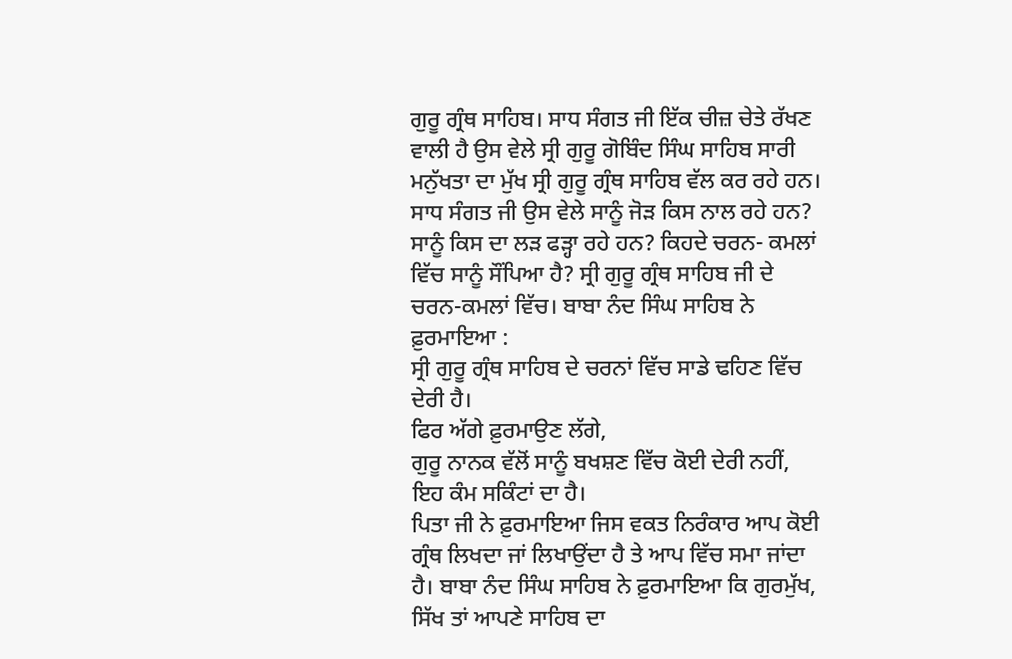ਗੁਰੂ ਗ੍ਰੰਥ ਸਾਹਿਬ। ਸਾਧ ਸੰਗਤ ਜੀ ਇੱਕ ਚੀਜ਼ ਚੇਤੇ ਰੱਖਣ ਵਾਲੀ ਹੈ ਉਸ ਵੇਲੇ ਸ੍ਰੀ ਗੁਰੂ ਗੋਬਿੰਦ ਸਿੰਘ ਸਾਹਿਬ ਸਾਰੀ ਮਨੁੱਖਤਾ ਦਾ ਮੁੱਖ ਸ੍ਰੀ ਗੁਰੂ ਗ੍ਰੰਥ ਸਾਹਿਬ ਵੱਲ ਕਰ ਰਹੇ ਹਨ। ਸਾਧ ਸੰਗਤ ਜੀ ਉਸ ਵੇਲੇ ਸਾਨੂੰ ਜੋੜ ਕਿਸ ਨਾਲ ਰਹੇ ਹਨ? ਸਾਨੂੰ ਕਿਸ ਦਾ ਲੜ ਫੜ੍ਹਾ ਰਹੇ ਹਨ? ਕਿਹਦੇ ਚਰਨ- ਕਮਲਾਂ ਵਿੱਚ ਸਾਨੂੰ ਸੌਂਪਿਆ ਹੈ? ਸ੍ਰੀ ਗੁਰੂ ਗ੍ਰੰਥ ਸਾਹਿਬ ਜੀ ਦੇ ਚਰਨ-ਕਮਲਾਂ ਵਿੱਚ। ਬਾਬਾ ਨੰਦ ਸਿੰਘ ਸਾਹਿਬ ਨੇ
ਫ਼ੁਰਮਾਇਆ :
ਸ੍ਰੀ ਗੁਰੂ ਗ੍ਰੰਥ ਸਾਹਿਬ ਦੇ ਚਰਨਾਂ ਵਿੱਚ ਸਾਡੇ ਢਹਿਣ ਵਿੱਚ ਦੇਰੀ ਹੈ।
ਫਿਰ ਅੱਗੇ ਫ਼ੁਰਮਾਉਣ ਲੱਗੇ,
ਗੁਰੂ ਨਾਨਕ ਵੱਲੋਂ ਸਾਨੂੰ ਬਖਸ਼ਣ ਵਿੱਚ ਕੋਈ ਦੇਰੀ ਨਹੀਂ, ਇਹ ਕੰਮ ਸਕਿੰਟਾਂ ਦਾ ਹੈ।
ਪਿਤਾ ਜੀ ਨੇ ਫ਼ੁਰਮਾਇਆ ਜਿਸ ਵਕਤ ਨਿਰੰਕਾਰ ਆਪ ਕੋਈ ਗ੍ਰੰਥ ਲਿਖਦਾ ਜਾਂ ਲਿਖਾਉਂਦਾ ਹੈ ਤੇ ਆਪ ਵਿੱਚ ਸਮਾ ਜਾਂਦਾ ਹੈ। ਬਾਬਾ ਨੰਦ ਸਿੰਘ ਸਾਹਿਬ ਨੇ ਫ਼ੁਰਮਾਇਆ ਕਿ ਗੁਰਮੁੱਖ, ਸਿੱਖ ਤਾਂ ਆਪਣੇ ਸਾਹਿਬ ਦਾ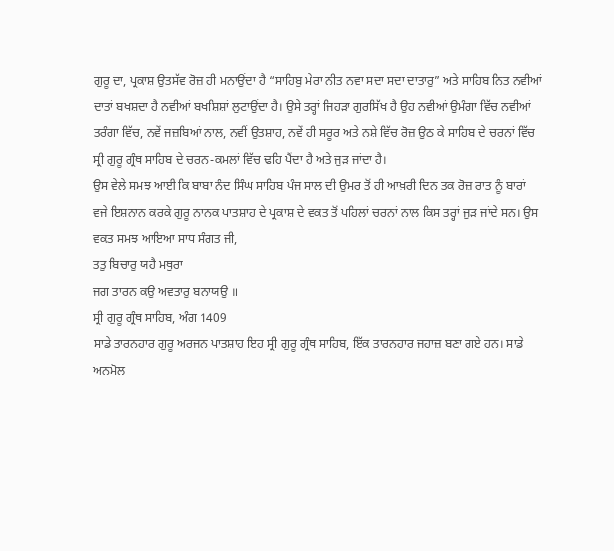ਗੁਰੂ ਦਾ, ਪ੍ਰਕਾਸ਼ ਉਤਸੱਵ ਰੋਜ਼ ਹੀ ਮਨਾਉਂਦਾ ਹੈ “ਸਾਹਿਬੁ ਮੇਰਾ ਨੀਤ ਨਵਾ ਸਦਾ ਸਦਾ ਦਾਤਾਰੁ” ਅਤੇ ਸਾਹਿਬ ਨਿਤ ਨਵੀਆਂ ਦਾਤਾਂ ਬਖਸ਼ਦਾ ਹੈ ਨਵੀਆਂ ਬਖਸ਼ਿਸ਼ਾਂ ਲੁਟਾਉਂਦਾ ਹੈ। ਉਸੇ ਤਰ੍ਹਾਂ ਜਿਹੜਾ ਗੁਰਸਿੱਖ ਹੈ ਉਹ ਨਵੀਆਂ ਉਮੰਗਾ ਵਿੱਚ ਨਵੀਆਂ ਤਰੰਗਾ ਵਿੱਚ, ਨਵੇਂ ਜਜ਼ਬਿਆਂ ਨਾਲ, ਨਵੀਂ ਉਤਸ਼ਾਹ, ਨਵੇਂ ਹੀ ਸਰੂਰ ਅਤੇ ਨਸ਼ੇ ਵਿੱਚ ਰੋਜ਼ ਉਠ ਕੇ ਸਾਹਿਬ ਦੇ ਚਰਨਾਂ ਵਿੱਚ ਸ੍ਰੀ ਗੁਰੂ ਗ੍ਰੰਥ ਸਾਹਿਬ ਦੇ ਚਰਨ-ਕਮਲਾਂ ਵਿੱਚ ਢਹਿ ਪੈਂਦਾ ਹੈ ਅਤੇ ਜੁੜ ਜਾਂਦਾ ਹੈ।
ਉਸ ਵੇਲੇ ਸਮਝ ਆਈ ਕਿ ਬਾਬਾ ਨੰਦ ਸਿੰਘ ਸਾਹਿਬ ਪੰਜ ਸਾਲ ਦੀ ਉਮਰ ਤੋਂ ਹੀ ਆਖ਼ਰੀ ਦਿਨ ਤਕ ਰੋਜ਼ ਰਾਤ ਨੂੰ ਬਾਰਾਂ ਵਜੇ ਇਸ਼ਨਾਨ ਕਰਕੇ ਗੁਰੂ ਨਾਨਕ ਪਾਤਸ਼ਾਹ ਦੇ ਪ੍ਰਕਾਸ਼ ਦੇ ਵਕਤ ਤੋਂ ਪਹਿਲਾਂ ਚਰਨਾਂ ਨਾਲ ਕਿਸ ਤਰ੍ਹਾਂ ਜੁੜ ਜਾਂਦੇ ਸਨ। ਉਸ ਵਕਤ ਸਮਝ ਆਇਆ ਸਾਧ ਸੰਗਤ ਜੀ,
ਤਤੁ ਬਿਚਾਰੁ ਯਹੈ ਮਥੁਰਾ
ਜਗ ਤਾਰਨ ਕਉ ਅਵਤਾਰੁ ਬਨਾਯਉ ॥
ਸ੍ਰੀ ਗੁਰੂ ਗ੍ਰੰਥ ਸਾਹਿਬ, ਅੰਗ 1409
ਸਾਡੇ ਤਾਰਨਹਾਰ ਗੁਰੂ ਅਰਜਨ ਪਾਤਸ਼ਾਹ ਇਹ ਸ੍ਰੀ ਗੁਰੂ ਗ੍ਰੰਥ ਸਾਹਿਬ, ਇੱਕ ਤਾਰਨਹਾਰ ਜਹਾਜ਼ ਬਣਾ ਗਏ ਹਨ। ਸਾਡੇ ਅਨਮੋਲ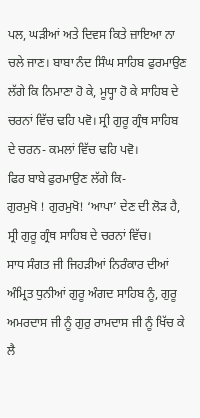ਪਲ, ਘੜੀਆਂ ਅਤੇ ਦਿਵਸ ਕਿਤੇ ਜ਼ਾਇਆ ਨਾ ਚਲੇ ਜਾਣ। ਬਾਬਾ ਨੰਦ ਸਿੰਘ ਸਾਹਿਬ ਫੁਰਮਾਉਣ ਲੱਗੇ ਕਿ ਨਿਮਾਣਾ ਹੋ ਕੇ, ਮੂਧ੍ਹਾ ਹੋ ਕੇ ਸਾਹਿਬ ਦੇ ਚਰਨਾਂ ਵਿੱਚ ਢਹਿ ਪਵੋ। ਸ੍ਰੀ ਗੁਰੂ ਗ੍ਰੰਥ ਸਾਹਿਬ ਦੇ ਚਰਨ- ਕਮਲਾਂ ਵਿੱਚ ਢਹਿ ਪਵੋ।
ਫਿਰ ਬਾਬੇ ਫੁਰਮਾਉਣ ਲੱਗੇ ਕਿ-
ਗੁਰਮੁਖੋ ! ਗੁਰਮੁਖੋ! ‘ਆਪਾ’ ਦੇਣ ਦੀ ਲੋੜ ਹੈ, ਸ੍ਰੀ ਗੁਰੂ ਗ੍ਰੰਥ ਸਾਹਿਬ ਦੇ ਚਰਨਾਂ ਵਿੱਚ।
ਸਾਧ ਸੰਗਤ ਜੀ ਜਿਹੜੀਆਂ ਨਿਰੰਕਾਰ ਦੀਆਂ ਅੰਮ੍ਰਿਤ ਧੁਨੀਆਂ ਗੁਰੂ ਅੰਗਦ ਸਾਹਿਬ ਨੂੰ, ਗੁਰੂ ਅਮਰਦਾਸ ਜੀ ਨੂੰ ਗੁਰੁ ਰਾਮਦਾਸ ਜੀ ਨੂੰ ਖਿੱਚ ਕੇ ਲੈ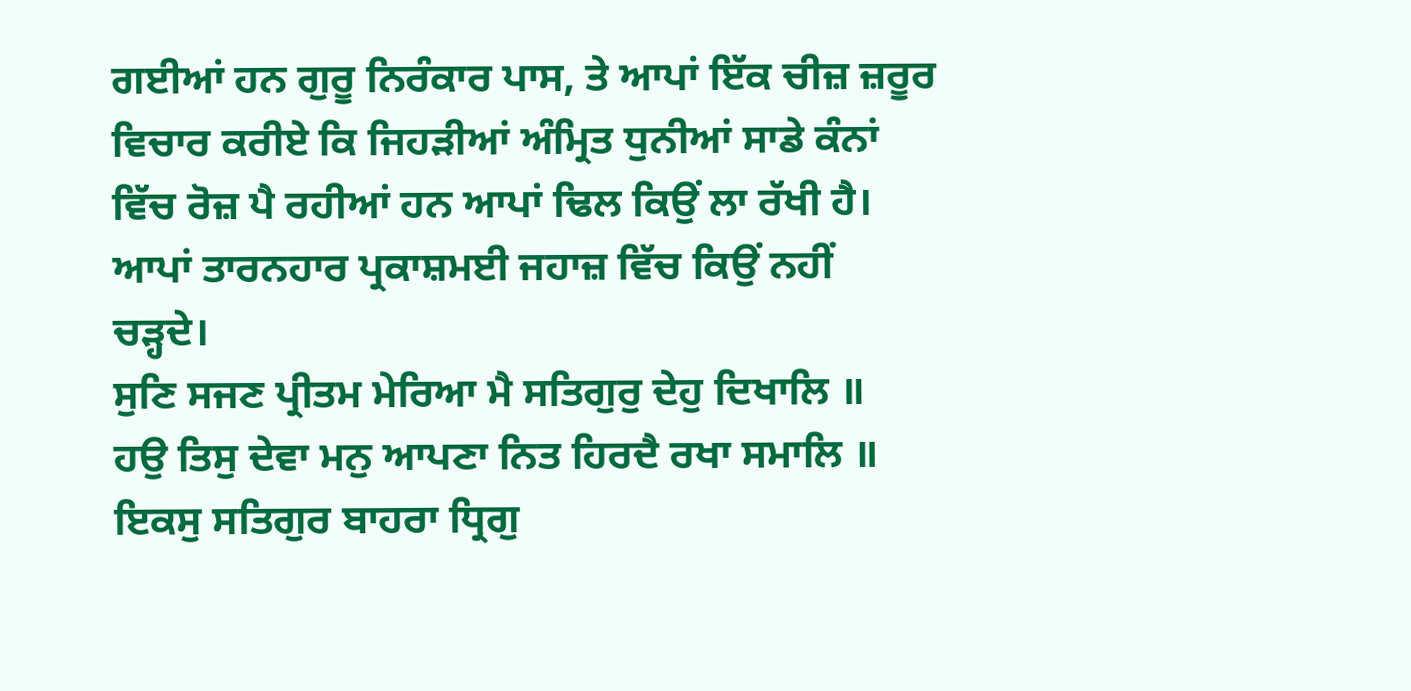ਗਈਆਂ ਹਨ ਗੁਰੂ ਨਿਰੰਕਾਰ ਪਾਸ, ਤੇ ਆਪਾਂ ਇੱਕ ਚੀਜ਼ ਜ਼ਰੂਰ ਵਿਚਾਰ ਕਰੀਏ ਕਿ ਜਿਹੜੀਆਂ ਅੰਮ੍ਰਿਤ ਧੁਨੀਆਂ ਸਾਡੇ ਕੰਨਾਂ ਵਿੱਚ ਰੋਜ਼ ਪੈ ਰਹੀਆਂ ਹਨ ਆਪਾਂ ਢਿਲ ਕਿਉਂ ਲਾ ਰੱਖੀ ਹੈ। ਆਪਾਂ ਤਾਰਨਹਾਰ ਪ੍ਰਕਾਸ਼ਮਈ ਜਹਾਜ਼ ਵਿੱਚ ਕਿਉਂ ਨਹੀਂ ਚੜ੍ਹਦੇ।
ਸੁਣਿ ਸਜਣ ਪ੍ਰੀਤਮ ਮੇਰਿਆ ਮੈ ਸਤਿਗੁਰੁ ਦੇਹੁ ਦਿਖਾਲਿ ॥
ਹਉ ਤਿਸੁ ਦੇਵਾ ਮਨੁ ਆਪਣਾ ਨਿਤ ਹਿਰਦੈ ਰਖਾ ਸਮਾਲਿ ॥
ਇਕਸੁ ਸਤਿਗੁਰ ਬਾਹਰਾ ਧ੍ਰਿਗੁ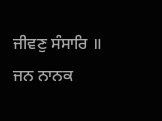ਜੀਵਣੁ ਸੰਸਾਰਿ ॥
ਜਨ ਨਾਨਕ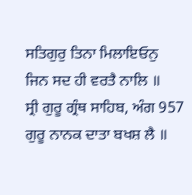ਸਤਿਗੁਰੁ ਤਿਨਾ ਮਿਲਾਇਓਨੁ
ਜਿਨ ਸਦ ਹੀ ਵਰਤੈ ਨਾਲਿ ॥
ਸ੍ਰੀ ਗੁਰੂ ਗ੍ਰੰਥ ਸਾਹਿਬ, ਅੰਗ 957
ਗੁਰੂ ਨਾਨਕ ਦਾਤਾ ਬਖਸ਼ ਲੈ ॥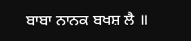ਬਾਬਾ ਨਾਨਕ ਬਖਸ਼ ਲੈ ॥